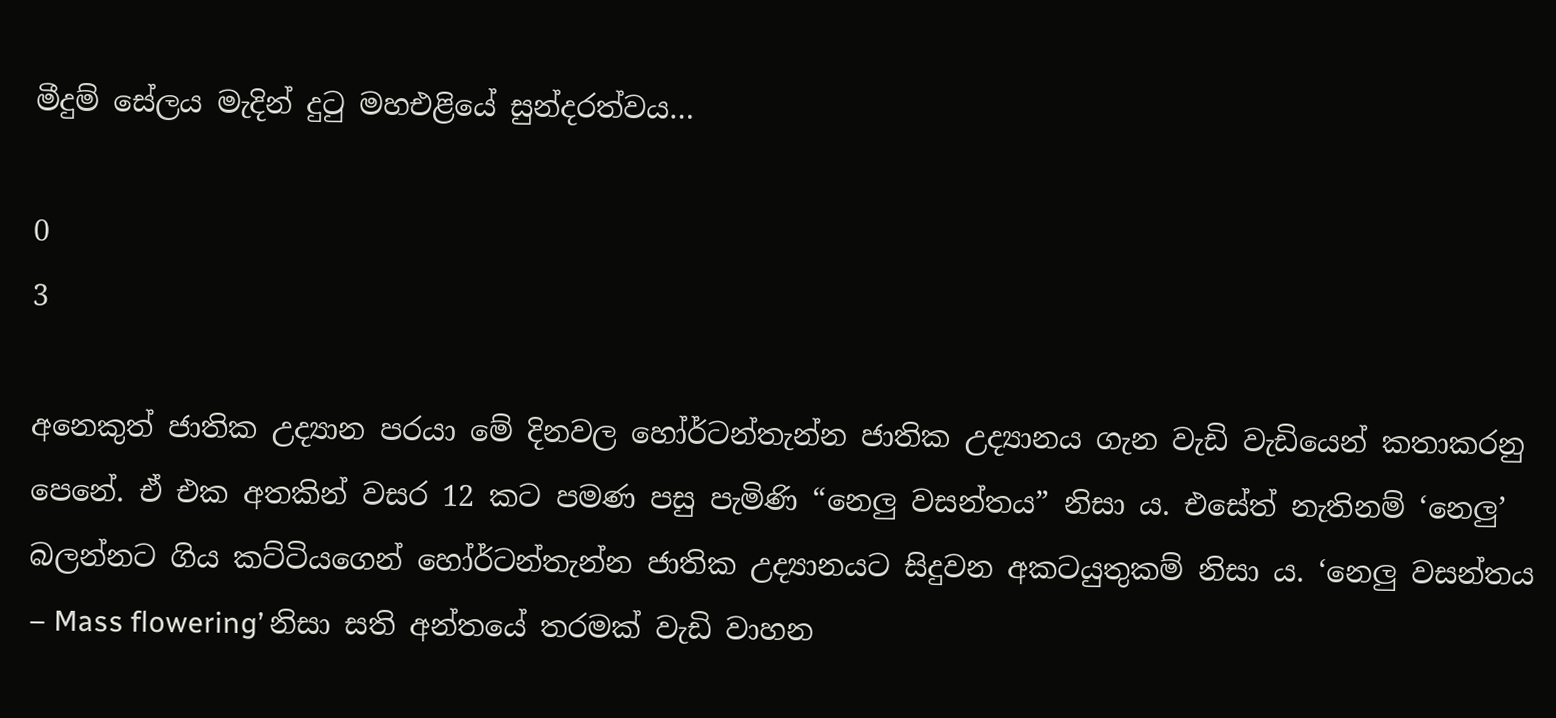මීදුම් සේලය මැදින් දුටු මහඑළියේ සුන්දරත්වය…

0
3

අනෙකුත් ජාතික උද්‍යාන පරයා මේ දිනවල හෝර්ටන්තැන්න ජාතික උද්‍යානය ගැන වැඩි වැඩියෙන් කතාකරනු පෙනේ. ඒ එක අතකින් වසර 12 කට පමණ පසු පැමිණි “නෙලු වසන්තය” නිසා ය. එසේත් නැතිනම් ‘නෙලු’ බලන්නට ගිය කට්ටියගෙන් හෝර්ටන්තැන්න ජාතික උද්‍යානයට සිදුවන අකටයුතුකම් නිසා ය. ‘නෙලු වසන්තය – Mass flowering’ නිසා සති අන්තයේ තරමක් වැඩි වාහන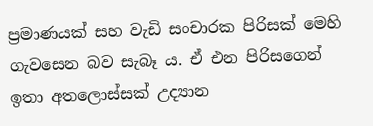ප්‍රමාණයක් සහ වැඩි සංචාරක පිරිසක් මෙහි ගැවසෙන බව සැබෑ ය. ඒ එන පිරිසගෙන් ඉතා අතලොස්සක් උද්‍යාන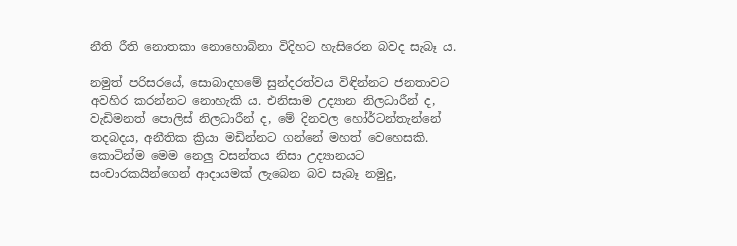නීති රීති නොතකා නොහොබිනා විදිහට හැසිරෙන බවද සැබෑ ය.

නමුත් පරිසරයේ, සොබාදහමේ සුන්දරත්වය විඳින්නට ජනතාවට අවහිර කරන්නට නොහැකි ය. එනිසාම උද්‍යාන නිලධාරීන් ද, වැඩිමනත් පොලිස් නිලධාරීන් ද, මේ දිනවල හෝර්ටන්තැන්නේ තදබදය, අනීතික ක්‍රියා මඩින්නට ගන්නේ මහත් වෙහෙසකි. කොටින්ම මෙම නෙලු වසන්තය නිසා උද්‍යානයට සංචාරකයින්ගෙන් ආදායමක් ලැබෙන බව සැබෑ නමුදු,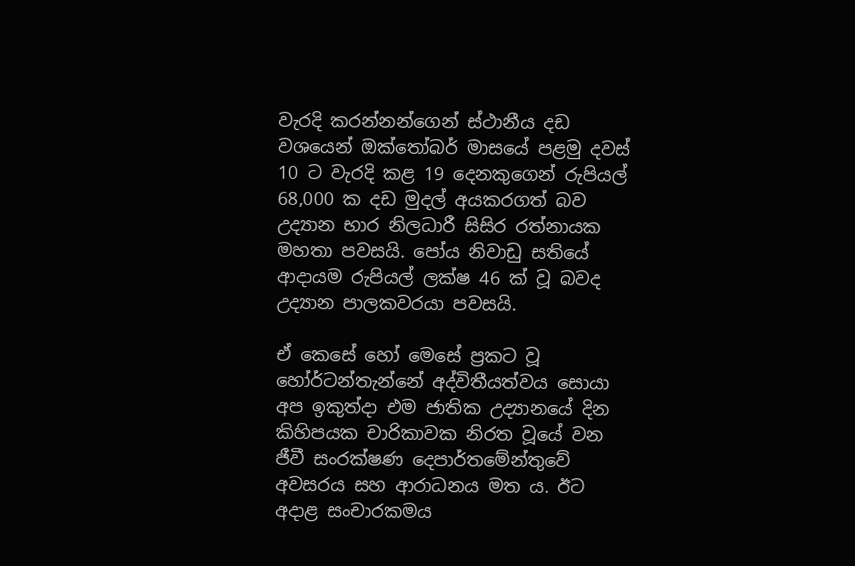වැරදි කරන්නන්ගෙන් ස්ථානීය දඩ වශයෙන් ඔක්තෝබර් මාසයේ පළමු දවස් 10 ට වැරදි කළ 19 දෙනකුගෙන් රුපියල් 68,000 ක දඩ මුදල් අයකරගත් බව උද්‍යාන භාර නිලධාරී සිසිර රත්නායක මහතා පවසයි. පෝය නිවාඩු සතියේ ආදායම රුපියල් ලක්ෂ 46 ක් වූ බවද උද්‍යාන පාලකවරයා පවසයි.

ඒ කෙසේ හෝ මෙසේ ප්‍රකට වූ හෝර්ටන්තැන්නේ අද්විතීයත්වය සොයා අප ඉකුත්දා එම ජාතික උද්‍යානයේ දින කිහිපයක චාරිකාවක නිරත වූයේ වන ජීවී සංරක්ෂණ දෙපාර්තමේන්තුවේ අවසරය සහ ආරාධනය මත ය. ඊට අදාළ සංචාරකමය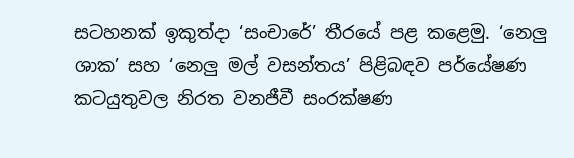සටහනක් ඉකුත්දා ‘සංචාරේ’ තීරයේ පළ කළෙමු. ‘නෙලු ශාක’ සහ ‘නෙලු මල් වසන්තය’ පිළිබඳව පර්යේෂණ කටයුතුවල නිරත වනජීවී සංරක්ෂණ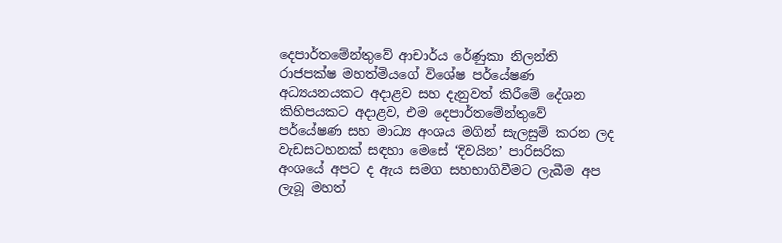දෙපාර්තමේන්තුවේ ආචාර්ය රේණුකා නිලන්ති රාජපක්ෂ මහත්මියගේ විශේෂ පර්යේෂණ අධ්‍යයනයකට අදාළව සහ දැනුවත් කිරීමේ දේශන කිහිපයකට අදාළව, එම දෙපාර්තමේන්තුවේ පර්යේෂණ සහ මාධ්‍ය අංශය මගින් සැලසුම් කරන ලද වැඩසටහනක් සඳහා මෙසේ ‘දිවයින’ පාරිසරික අංශයේ අපට ද ඇය සමග සහභාගිවීමට ලැබීම අප ලැබූ මහත්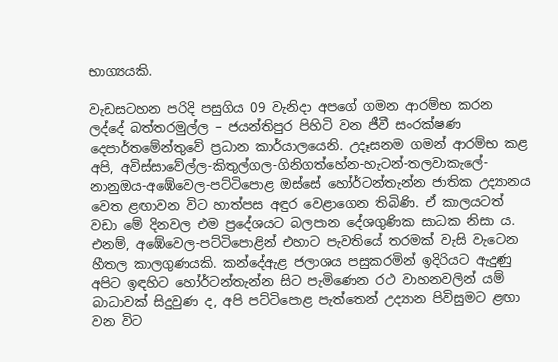භාග්‍යයකි.

වැඩසටහන පරිදි පසුගිය 09 වැනිදා අපගේ ගමන ආරම්භ කරන ලද්දේ බත්තරමුල්ල – ජයන්තිපුර පිහිටි වන ජීවී සංරක්ෂණ දෙපාර්තමේන්තුවේ ප්‍රධාන කාර්යාලයෙනි. උදෑසනම ගමන් ආරම්භ කළ අපි, අවිස්සාවේල්ල-කිතුල්ගල-ගිනිගත්හේන-හැටන්-තලවාකැලේ-නානුඔය-අඹේවෙල-පට්ටිපොළ ඔස්සේ හෝර්ටන්තැන්න ජාතික උද්‍යානය වෙත ළඟාවන විට හාත්පස අඳුර වෙළාගෙන තිබිණි. ඒ කාලයටත් වඩා මේ දිනවල එම ප්‍රදේශයට බලපාන දේශගුණික සාධක නිසා ය. එනම්, අඹේවෙල-පට්ටිපොළින් එහාට පැවතියේ තරමක් වැසි වැටෙන හීතල කාලගුණයකි. කන්දේඇළ ජලාශය පසුකරමින් ඉදිරියට ඇදුණු අපිට ඉඳහිට හෝර්ටන්තැන්න සිට පැමිණෙන රථ වාහනවලින් යම් බාධාවක් සිදුවුණ ද, අපි පට්ටිපොළ පැත්තෙන් උද්‍යාන පිවිසුමට ළඟා වන විට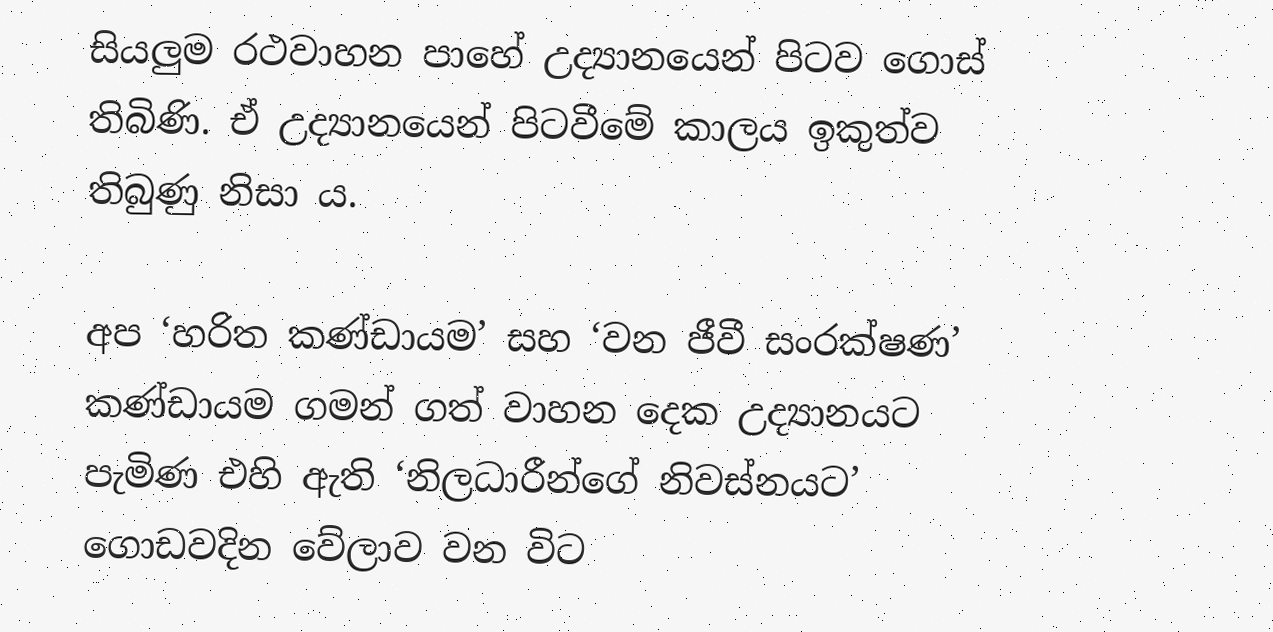සියලුම රථවාහන පාහේ උද්‍යානයෙන් පිටව ගොස් තිබිණි. ඒ උද්‍යානයෙන් පිටවීමේ කාලය ඉකුත්ව තිබුණු නිසා ය.

අප ‘හරිත කණ්ඩායම’ සහ ‘වන ජීවී සංරක්ෂණ’ කණ්ඩායම ගමන් ගත් වාහන දෙක උද්‍යානයට පැමිණ එහි ඇති ‘නිලධාරීන්ගේ නිවස්නයට’ ගොඩවදින වේලාව වන විට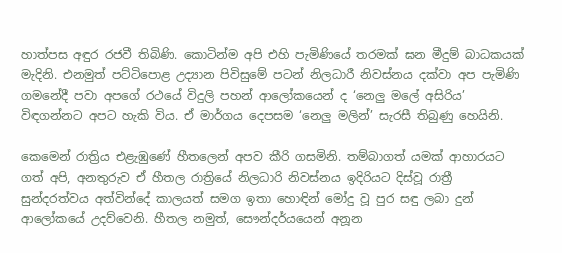හාත්පස අඳුර රජවී තිබිණි. කොටින්ම අපි එහි පැමිණියේ තරමක් ඝන මීදුම් බාධකයක් මැදිනි. එනමුත් පට්ටිපොළ උද්‍යාන පිවිසුමේ පටන් නිලධාරී නිවස්නය දක්වා අප පැමිණි ගමනේදී පවා අපගේ රථයේ විදුලි පහන් ආලෝකයෙන් ද ‘නෙලු මලේ අසිරිය’ විඳගන්නට අපට හැකි විය. ඒ මාර්ගය දෙපසම ‘නෙලු මලින්’ සැරසී තිබුණු හෙයිනි.

කෙමෙන් රාත්‍රිය එළැඹුණේ හීතලෙන් අපව කීරි ගසමිනි. තම්බාගත් යමක් ආහාරයට ගත් අපි, අනතුරුව ඒ හීතල රාත්‍රියේ නිලධාරි නිවස්නය ඉදිරියට දිස්වූ රාත්‍රී සුන්දරත්වය අත්වින්දේ කාලයත් සමග ඉතා හොඳින් මෝදු වූ පුර සඳු ලබා දුන් ආලෝකයේ උදව්වෙනි. හීතල නමුත්, සෞන්දර්යයෙන් අනූන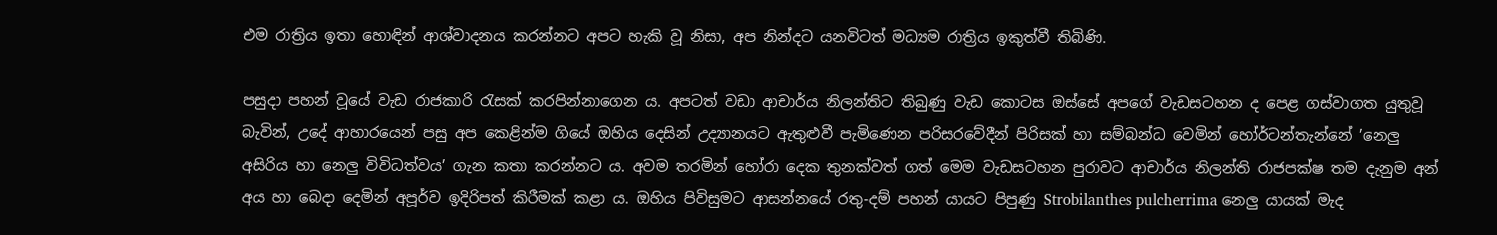එම රාත්‍රිය ඉතා හොඳින් ආශ්වාදනය කරන්නට අපට හැකි වූ නිසා, අප නින්දට යනවිටත් මධ්‍යම රාත්‍රිය ඉකුත්වී තිබිණි.

පසුදා පහන් වූයේ වැඩ රාජකාරි රැසක් කරපින්නාගෙන ය. අපටත් වඩා ආචාර්ය නිලන්තිට තිබුණු වැඩ කොටස ඔස්සේ අපගේ වැඩසටහන ද පෙළ ගස්වාගත යුතුවූ බැවින්, උදේ ආහාරයෙන් පසු අප කෙළින්ම ගියේ ඔහිය දෙසින් උද්‍යානයට ඇතුළුවී පැමිණෙන පරිසරවේදීන් පිරිසක් හා සම්බන්ධ වෙමින් හෝර්ටන්තැන්නේ ’නෙලු අසිරිය හා නෙලු විවිධත්වය’ ගැන කතා කරන්නට ය. අවම තරමින් හෝරා දෙක තුනක්වත් ගත් මෙම වැඩසටහන පුරාවට ආචාර්ය නිලන්ති රාජපක්ෂ තම දැනුම අන් අය හා බෙදා දෙමින් අපූර්ව ඉදිරිපත් කිරීමක් කළා ය. ඔහිය පිවිසුමට ආසන්නයේ රතු-දම් පහන් යායට පිපුණු Strobilanthes pulcherrima නෙලු යායක් මැද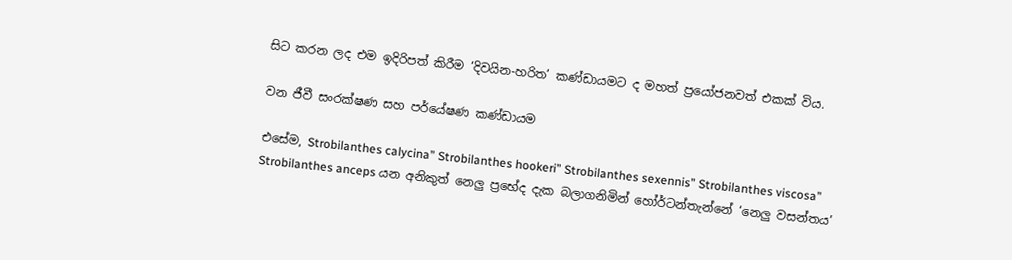සිට කරන ලද එම ඉදිරිපත් කිරීම ‘දිවයින-හරිත’ කණ්ඩායමට ද මහත් ප්‍රයෝජනවත් එකක් විය.

වන ජීවී සංරක්ෂණ සහ පර්යේෂණ කණ්ඩායම

එසේම, Strobilanthes calycina” Strobilanthes hookeri” Strobilanthes sexennis” Strobilanthes viscosa” Strobilanthes anceps යන අනිකුත් නෙලු ප්‍රභේද දැක බලාගනිමින් හෝර්ටන්තැන්නේ ‘නෙලු වසන්තය’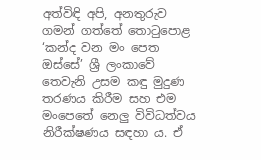අත්විඳි අපි, අනතුරුව ගමන් ගත්තේ තොටුපොළ ‘කන්ද වන මං පෙත ඔස්සේ’ ශ්‍රී ලංකාවේ තෙවැනි උසම කඳු මුදුණ තරණය කිරීම සහ එම මංපෙතේ නෙලු විවිධත්වය නිරීක්ෂණය සඳහා ය. ඒ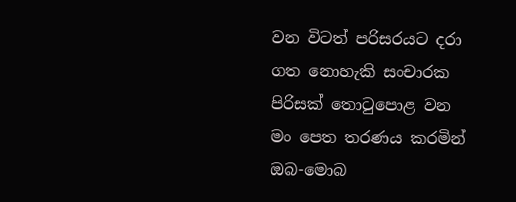වන විටත් පරිසරයට දරා ගත නොහැකි සංචාරක පිරිසක් තොටුපොළ වන මං පෙත තරණය කරමින් ඔබ-මොබ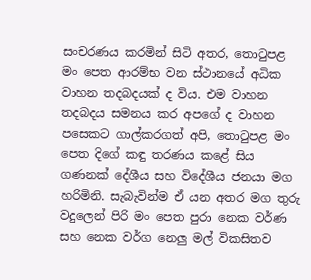සංචරණය කරමින් සිටි අතර, තොටුපළ මං පෙත ආරම්භ වන ස්ථානයේ අධික වාහන තදබදයක් ද විය. එම වාහන තදබදය සමනය කර අපගේ ද වාහන පසෙකට ගාල්කරගත් අපි, තොටුපළ මං පෙත දිගේ කඳු තරණය කළේ සිය ගණනක් දේශීය සහ විදේශීය ජනයා මග හරිමිනි. සැබැවින්ම ඒ යන අතර මග තුරු වදුලෙන් පිරි මං පෙත පුරා නෙක වර්ණ සහ නෙක වර්ග නෙලු මල් විකසිතව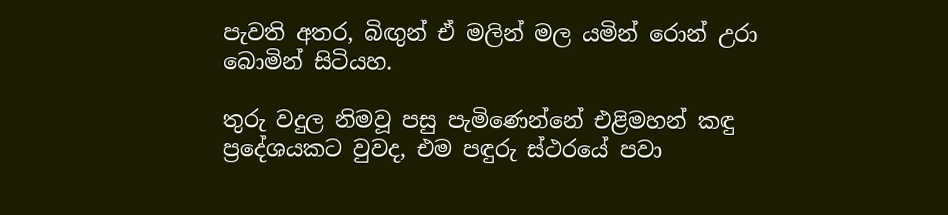පැවති අතර, බිඟුන් ඒ මලින් මල යමින් රොන් උරා බොමින් සිටියහ.

තුරු වදුල නිමවූ පසු පැමිණෙන්නේ එළිමහන් කඳු ප්‍රදේශයකට වුවද, එම පඳුරු ස්ථරයේ පවා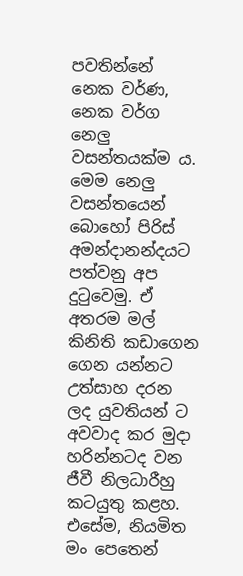පවතින්නේ නෙක වර්ණ, නෙක වර්ග නෙලු වසන්තයක්ම ය. මෙම නෙලු වසන්තයෙන් බොහෝ පිරිස් අමන්දානන්දයට පත්වනු අප දුටුවෙමු. ඒ අතරම මල් කිනිති කඩාගෙන ගෙන යන්නට උත්සාහ දරන ලද යුවතියන් ට අවවාද කර මුදා හරින්නටද වන ජීවී නිලධාරීහු කටයුතු කළහ. එසේම, නියමිත මං පෙතෙන්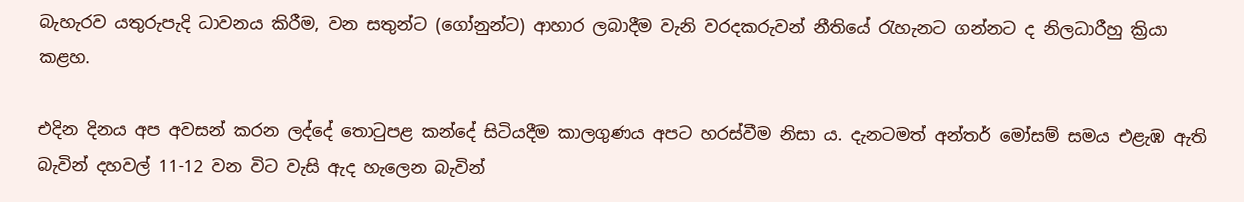බැහැරව යතුරුපැදි ධාවනය කිරීම, වන සතුන්ට (ගෝනුන්ට) ආහාර ලබාදීම වැනි වරදකරුවන් නීතියේ රැහැනට ගන්නට ද නිලධාරීහු ක්‍රියා කළහ.

එදින දිනය අප අවසන් කරන ලද්දේ තොටුපළ කන්දේ සිටියදීම කාලගුණය අපට හරස්වීම නිසා ය. දැනටමත් අන්තර් මෝසම් සමය එළැඹ ඇති බැවින් දහවල් 11-12 වන විට වැසි ඇද හැලෙන බැවින්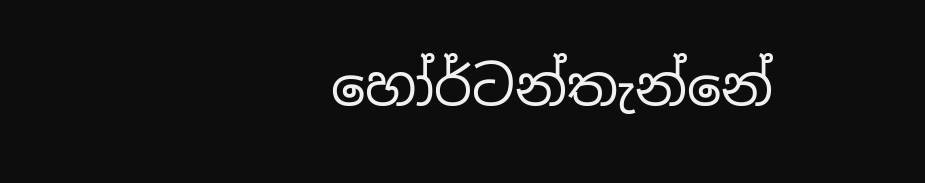හෝර්ටන්තැන්නේ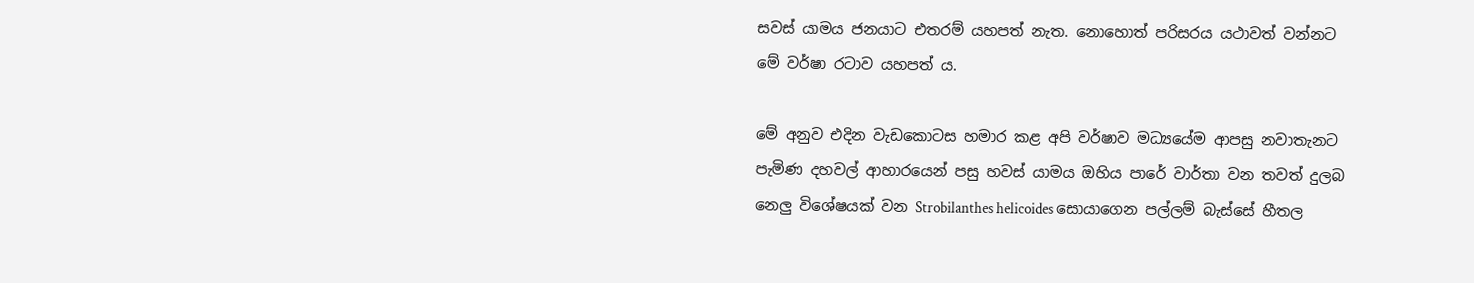සවස් යාමය ජනයාට එතරම් යහපත් නැත. නොහොත් පරිසරය යථාවත් වන්නට මේ වර්ෂා රටාව යහපත් ය.

මේ අනුව එදින වැඩකොටස හමාර කළ අපි වර්ෂාව මධ්‍යයේම ආපසු නවාතැනට පැමිණ දහවල් ආහාරයෙන් පසු හවස් යාමය ඔහිය පාරේ වාර්තා වන තවත් දුලබ නෙලු විශේෂයක් වන Strobilanthes helicoides සොයාගෙන පල්ලම් බැස්සේ හීතල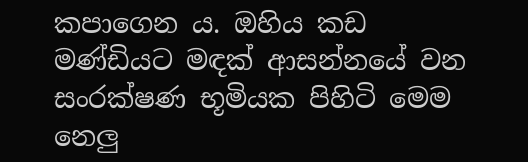කපාගෙන ය. ඔහිය කඩ මණ්ඩියට මඳක් ආසන්නයේ වන සංරක්ෂණ භූමියක පිහිටි මෙම නෙලු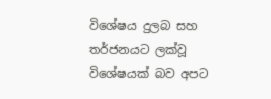විශේෂය දුලබ සහ තර්ජනයට ලක්වූ විශේෂයක් බව අපට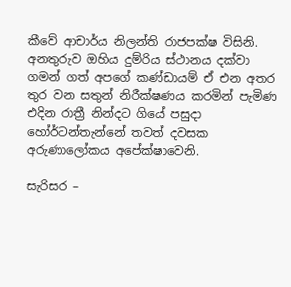කීවේ ආචාර්ය නිලන්ති රාජපක්ෂ විසිනි. අනතුරුව ඔහිය දුම්රිය ස්ථානය දක්වා ගමන් ගත් අපගේ කණ්ඩායම් ඒ එන අතර තුර වන සතුන් නිරීක්ෂණය කරමින් පැමිණ එදින රාත්‍රී නින්දට ගියේ පසුදා හෝර්ටන්තැන්නේ තවත් දවසක අරුණාලෝකය අපේක්ෂාවෙනි.

සැරිසර –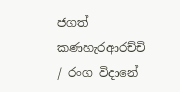ජගත් කණහැරආරච්චි / රංග විදානේ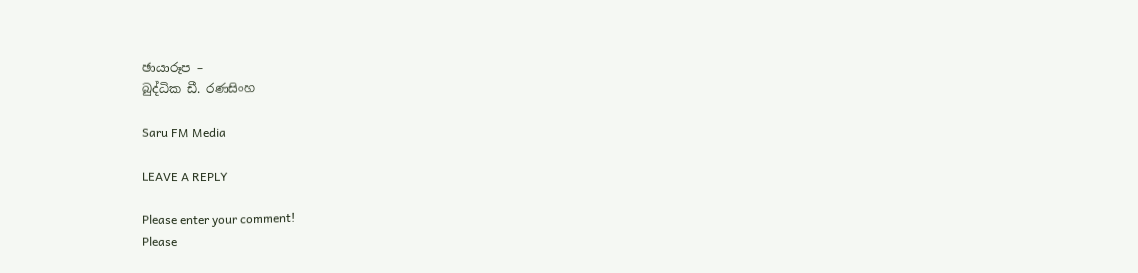ඡායාරූප –
බුද්ධික ඩී. රණසිංහ

Saru FM Media

LEAVE A REPLY

Please enter your comment!
Please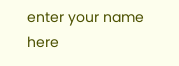enter your name here